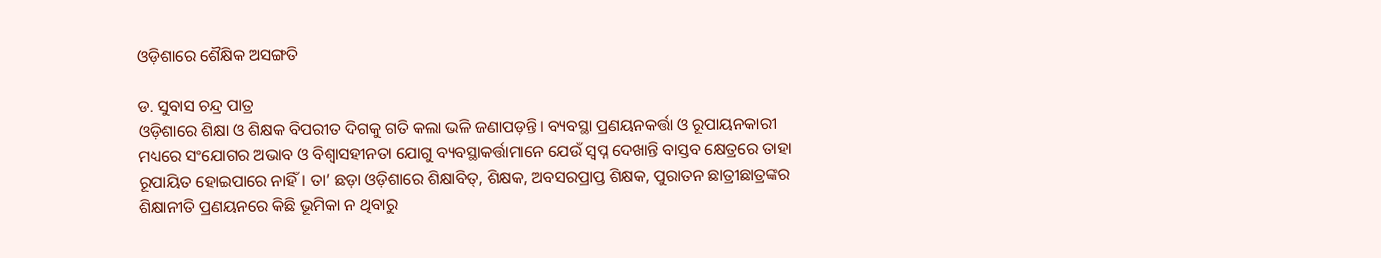ଓଡ଼ିଶାରେ ଶୈକ୍ଷିକ ଅସଙ୍ଗତି

ଡ. ସୁବାସ ଚନ୍ଦ୍ର ପାତ୍ର
ଓଡ଼ିଶାରେ ଶିକ୍ଷା ଓ ଶିକ୍ଷକ ବିପରୀତ ଦିଗକୁ ଗତି କଲା ଭଳି ଜଣାପଡ଼ନ୍ତି। ବ୍ୟବସ୍ଥା ପ୍ରଣୟନକର୍ତ୍ତା ଓ ରୂପାୟନକାରୀ ମଧ୍ୟରେ ସଂଯୋଗର ଅଭାବ ଓ ବିଶ୍ୱାସହୀନତା ଯୋଗୁ ବ୍ୟବସ୍ଥାକର୍ତ୍ତାମାନେ ଯେଉଁ ସ୍ବପ୍ନ ଦେଖାନ୍ତି ବାସ୍ତବ କ୍ଷେତ୍ରରେ ତାହା ରୂପାୟିତ ହୋଇପାରେ ନାହିଁ। ତା’ ଛଡ଼ା ଓଡ଼ିଶାରେ ଶିକ୍ଷାବିତ୍‌, ଶିକ୍ଷକ, ଅବସରପ୍ରାପ୍ତ ଶିକ୍ଷକ, ପୁରାତନ ଛାତ୍ରୀଛାତ୍ରଙ୍କର ଶିକ୍ଷାନୀତି ପ୍ରଣୟନରେ କିଛି ଭୂମିକା ନ ଥିବାରୁ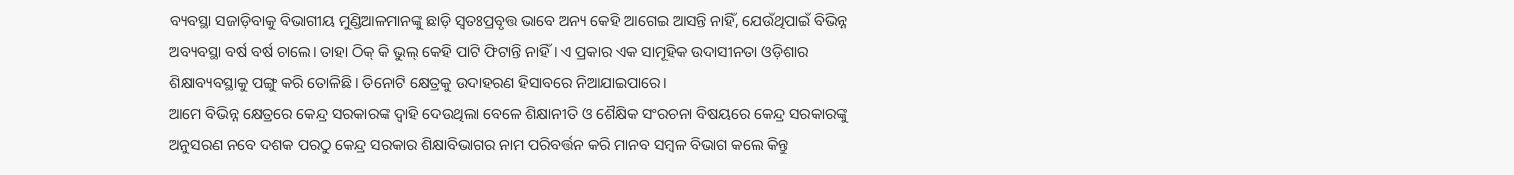ବ୍ୟବସ୍ଥା ସଜାଡ଼ିବାକୁ ବିଭାଗୀୟ ମୁଣ୍ଡିଆଳମାନଙ୍କୁ ଛାଡ଼ି ସ୍ବତଃପ୍ରବୃତ୍ତ ଭାବେ ଅନ୍ୟ କେହି ଆଗେଇ ଆସନ୍ତି ନାହିଁ, ଯେଉଁଥିପାଇଁ ବିଭିନ୍ନ ଅବ୍ୟବସ୍ଥା ବର୍ଷ ବର୍ଷ ଚାଲେ। ତାହା ଠିକ୍‌ କି ଭୁଲ୍‌ କେହି ପାଟି ଫିଟାନ୍ତି ନାହିଁ। ଏ ପ୍ରକାର ଏକ ସାମୂହିକ ଉଦାସୀନତା ଓଡ଼ିଶାର ଶିକ୍ଷାବ୍ୟବସ୍ଥାକୁ ପଙ୍ଗୁ କରି ତୋଳିଛି। ତିନୋଟି କ୍ଷେତ୍ରକୁ ଉଦାହରଣ ହିସାବରେ ନିଆଯାଇପାରେ।
ଆମେ ବିଭିନ୍ନ କ୍ଷେତ୍ରରେ କେନ୍ଦ୍ର ସରକାରଙ୍କ ଦ୍ୱାହି ଦେଉଥିଲା ବେଳେ ଶିକ୍ଷାନୀତି ଓ ଶୈକ୍ଷିକ ସଂରଚନା ବିଷୟରେ କେନ୍ଦ୍ର ସରକାରଙ୍କୁ ଅନୁସରଣ ନବେ ଦଶକ ପରଠୁ କେନ୍ଦ୍ର ସରକାର ଶିକ୍ଷାବିଭାଗର ନାମ ପରିବର୍ତ୍ତନ କରି ମାନବ ସମ୍ବଳ ବିଭାଗ କଲେ କିନ୍ତୁ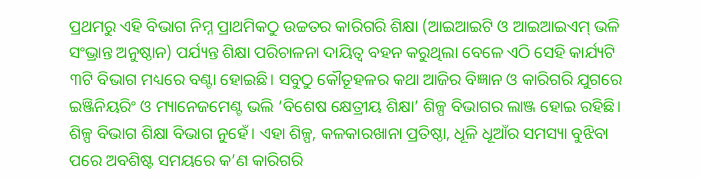ପ୍ରଥମରୁ ଏହି ବିଭାଗ ନିମ୍ନ ପ୍ରାଥମିକଠୁ ଉଚ୍ଚତର କାରିଗରି ଶିକ୍ଷା (ଆଇଆଇଟି ଓ ଆଇଆଇଏମ୍‌ ଭଳି ସଂଭ୍ରାନ୍ତ ଅନୁଷ୍ଠାନ) ପର୍ଯ୍ୟନ୍ତ ଶିକ୍ଷା ପରିଚାଳନା ଦାୟିତ୍ୱ ବହନ କରୁଥିଲା ବେଳେ ଏଠି ସେହି କାର୍ଯ୍ୟଟି ୩ଟି ବିଭାଗ ମଧ୍ୟରେ ବଣ୍ଟା ହୋଇଛି। ସବୁଠୁ କୌତୂହଳର କଥା ଆଜିର ବିଜ୍ଞାନ ଓ କାରିଗରି ଯୁଗରେ ଇଞ୍ଜିନିୟରିଂ ଓ ମ୍ୟାନେଜମେଣ୍ଟ ଭଲି ‘ବିଶେଷ କ୍ଷେତ୍ରୀୟ ଶିକ୍ଷା’ ଶିଳ୍ପ ବିଭାଗର ଲାଞ୍ଜ ହୋଇ ରହିଛି। ଶିଳ୍ପ ବିଭାଗ ଶିକ୍ଷା ବିଭାଗ ନୁହେଁ। ଏହା ଶିଳ୍ପ, କଳକାରଖାନା ପ୍ରତିଷ୍ଠା, ଧୂଳି ଧୂଆଁର ସମସ୍ୟା ବୁଝିବା ପରେ ଅବଶିଷ୍ଟ ସମୟରେ କ’ଣ କାରିଗରି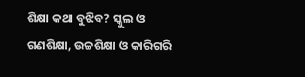ଶିକ୍ଷା କଥା ବୁଝିବ? ସ୍କୁଲ ଓ ଗଣଶିକ୍ଷା, ଉଚ୍ଚଶିକ୍ଷା ଓ କାରିଗରି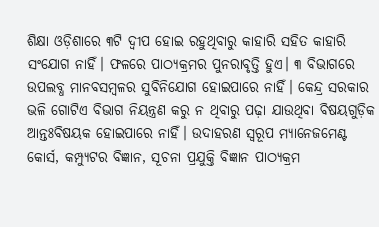ଶିକ୍ଷା ଓଡ଼ିଶାରେ ୩ଟି ଦ୍ୱୀପ ହୋଇ ରହୁଥିବାରୁ କାହାରି ସହିତ କାହାରି ସଂଯୋଗ ନାହିଁ। ଫଳରେ ପାଠ୍ୟକ୍ରମର ପୁନରାବୃତ୍ତି ହୁଏ। ୩ ବିଭାଗରେ ଉପଲବ୍ଧ ମାନବସମ୍ବଳର ସୁବିନିଯୋଗ ହୋଇପାରେ ନାହିଁ। କେନ୍ଦ୍ର ସରକାର ଭଳି ଗୋଟିଏ ବିଭାଗ ନିୟନ୍ତ୍ରଣ କରୁ ନ ଥିବାରୁ ପଢ଼ା ଯାଉଥିବା ବିଷୟଗୁଡ଼ିକ ଆନ୍ତଃବିଷୟକ ହୋଇପାରେ ନାହିଁ। ଉଦାହରଣ ସ୍ବରୂପ ମ୍ୟାନେଜମେଣ୍ଟ କୋର୍ସ, କମ୍ପ୍ୟୁଟର ବିଜ୍ଞାନ, ସୂଚନା ପ୍ରଯୁକ୍ତି ବିଜ୍ଞାନ ପାଠ୍ୟକ୍ରମ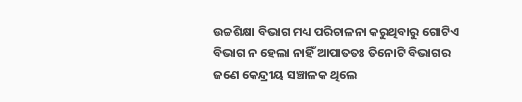ଉଚ୍ଚଶିକ୍ଷା ବିଭାଗ ମଧ୍ୟ ପରିଚାଳନା କରୁଥିବାରୁ ଗୋଟିଏ ବିଭାଗ ନ ହେଲା ନାହିଁ ଆପାତତଃ ତିନୋଟି ବିଭାଗର ଜଣେ କେନ୍ଦ୍ରୀୟ ସଞ୍ଚାଳକ ଥିଲେ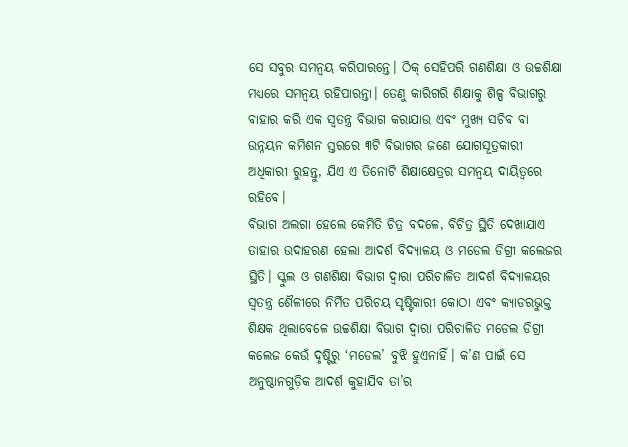ସେ ସବୁର ସମନ୍ବୟ କରିପାରନ୍ତେ। ଠିକ୍‌ ସେହିପରି ଗଣଶିକ୍ଷା ଓ ଉଚ୍ଚଶିକ୍ଷା ମଧ୍ୟରେ ସମନ୍ବୟ ରହିପାରନ୍ତା। ତେଣୁ କାରିଗରି ଶିକ୍ଷାକୁ ଶିଳ୍ପ ବିଭାଗରୁ ବାହାର କରି ଏକ ସ୍ବତନ୍ତ୍ର ବିଭାଗ କରାଯାଉ ଏବଂ ମୁଖ୍ୟ ସଚିବ ବା ଉନ୍ନୟନ କମିଶନ ସ୍ତରରେ ୩ଟି ବିଭାଗର ଜଣେ ଯୋଗସୂତ୍ରକାରୀ ଅଧିକାରୀ ରୁହନ୍ତୁ, ଯିଏ ଏ ତିନୋଟି ଶିକ୍ଷାକ୍ଷେତ୍ରର ସମନ୍ବୟ ଦାୟିତ୍ୱରେ ରହିବେ।
ବିଭାଗ ଅଲଗା ହେଲେ କେମିତି ଚିତ୍ର ବଦଳେ, ବିଚିତ୍ର ସ୍ଥିତି ଦେଖାଯାଏ ତାହାର ଉଦାହରଣ ହେଲା ଆଦର୍ଶ ବିଦ୍ୟାଳୟ ଓ ମଡେଲ ଡିଗ୍ରୀ କଲେଜର ସ୍ଥିତି। ସ୍କୁଲ ଓ ଗଣଶିକ୍ଷା ବିଭାଗ ଦ୍ୱାରା ପରିଚାଳିତ ଆଦର୍ଶ ବିଦ୍ୟାଳୟର ସ୍ବତନ୍ତ୍ର ଶୈଳୀରେ ନିର୍ମିତ ପରିଚୟ ସୃଷ୍ଟିକାରୀ କୋଠା ଏବଂ କ୍ୟାଡରଭୁକ୍ତ ଶିକ୍ଷକ ଥିଲାବେଳେ ଉଚ୍ଚଶିକ୍ଷା ବିଭାଗ ଦ୍ୱାରା ପରିଚାଳିତ ମଡେଲ ଡିଗ୍ରୀ କଲେଜ କେଉଁ ଦୃଷ୍ଟିରୁ ‘ମଡେଲ’ ବୁଝି ହୁଏନାହିଁ। କ’ଣ ପାଇଁ ସେ ଅନୁଷ୍ଠାନଗୁଡ଼ିକ ଆଦର୍ଶ କୁହାଯିବ ତା’ର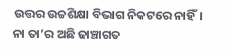ଉତ୍ତର ଉଚ୍ଚଶିକ୍ଷା ବିଭାଗ ନିକଟରେ ନାହିଁ। ନା ତା’ର ଅଛି ଢାଞ୍ଚାଗତ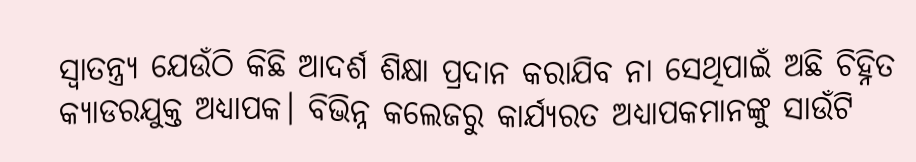ସ୍ବାତନ୍ତ୍ର୍ୟ ଯେଉଁଠି କିଛି ଆଦର୍ଶ ଶିକ୍ଷା ପ୍ରଦାନ କରାଯିବ ନା ସେଥିପାଇଁ ଅଛି ଚିହ୍ନିତ କ୍ୟାଡରଯୁକ୍ତ ଅଧ୍ୟାପକ। ବିଭିନ୍ନ କଲେଜରୁ କାର୍ଯ୍ୟରତ ଅଧ୍ୟାପକମାନଙ୍କୁ ସାଉଁଟି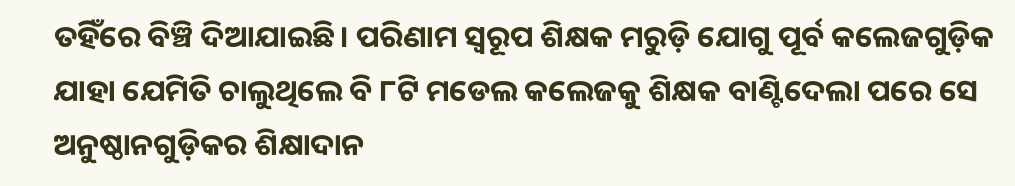ତହିଁରେ ବିଞ୍ଚି ଦିଆଯାଇଛି। ପରିଣାମ ସ୍ବରୂପ ଶିକ୍ଷକ ମରୁଡ଼ି ଯୋଗୁ ପୂର୍ବ କଲେଜଗୁଡ଼ିକ ଯାହା ଯେମିତି ଚାଲୁଥିଲେ ବି ୮ଟି ମଡେଲ କଲେଜକୁ ଶିକ୍ଷକ ବାଣ୍ଟିଦେଲା ପରେ ସେ ଅନୁଷ୍ଠାନଗୁଡ଼ିକର ଶିକ୍ଷାଦାନ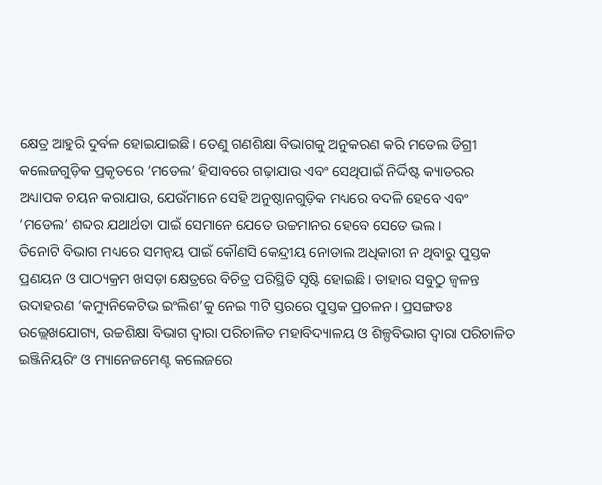କ୍ଷେତ୍ର ଆହୁରି ଦୁର୍ବଳ ହୋଇଯାଇଛି। ତେଣୁ ଗଣଶିକ୍ଷା ବିଭାଗକୁ ଅନୁକରଣ କରି ମଡେଲ ଡିଗ୍ରୀ କଲେଜଗୁଡ଼ିକ ପ୍ରକୃତରେ ‘ମଡେଲ’ ହିସାବରେ ଗଢ଼ାଯାଉ ଏବଂ ସେଥିପାଇଁ ନିର୍ଦ୍ଦିଷ୍ଟ କ୍ୟାଡରର ଅଧ୍ୟାପକ ଚୟନ କରାଯାଉ, ଯେଉଁମାନେ ସେହି ଅନୁଷ୍ଠାନଗୁଡ଼ିକ ମଧ୍ୟରେ ବଦଳି ହେବେ ଏବଂ ‘ମଡେଲ’ ଶବ୍ଦର ଯଥାର୍ଥତା ପାଇଁ ସେମାନେ ଯେତେ ଉଚ୍ଚମାନର ହେବେ ସେତେ ଭଲ।
ତିନୋଟି ବିଭାଗ ମଧ୍ୟରେ ସମନ୍ବୟ ପାଇଁ କୌଣସି କେନ୍ଦ୍ରୀୟ ନୋଡାଲ ଅଧିକାରୀ ନ ଥିବାରୁ ପୁସ୍ତକ ପ୍ରଣୟନ ଓ ପାଠ୍ୟକ୍ରମ ଖସଡ଼ା କ୍ଷେତ୍ରରେ ବିଚିତ୍ର ପରିସ୍ଥିତି ସୃଷ୍ଟି ହୋଇଛି। ତାହାର ସବୁଠୁ ଜ୍ୱଳନ୍ତ ଉଦାହରଣ ‘କମ୍ୟୁନିକେଟିଭ ଇଂଲିଶ’କୁ ନେଇ ୩ଟି ସ୍ତରରେ ପୁସ୍ତକ ପ୍ରଚଳନ। ପ୍ରସଙ୍ଗତଃ ଉଲ୍ଲେଖଯୋଗ୍ୟ, ଉଚ୍ଚଶିକ୍ଷା ବିଭାଗ ଦ୍ୱାରା ପରିଚାଳିତ ମହାବିଦ୍ୟାଳୟ ଓ ଶିଳ୍ପବିଭାଗ ଦ୍ୱାରା ପରିଚାଳିତ ଇଞ୍ଜିନିୟରିଂ ଓ ମ୍ୟାନେଜମେଣ୍ଟ କଲେଜରେ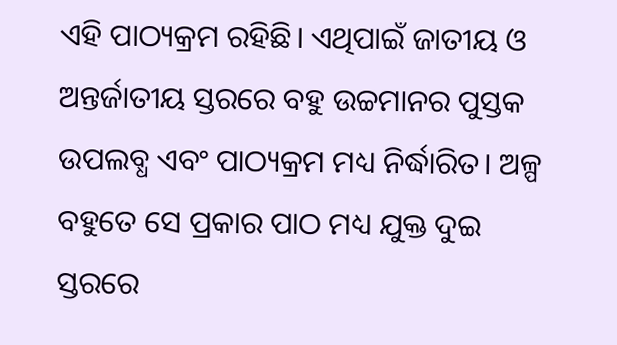ଏହି ପାଠ୍ୟକ୍ରମ ରହିଛି। ଏଥିପାଇଁ ଜାତୀୟ ଓ ଅନ୍ତର୍ଜାତୀୟ ସ୍ତରରେ ବହୁ ଉଚ୍ଚମାନର ପୁସ୍ତକ ଉପଲବ୍ଧ ଏବଂ ପାଠ୍ୟକ୍ରମ ମଧ୍ୟ ନିର୍ଦ୍ଧାରିତ। ଅଳ୍ପ ବହୁତେ ସେ ପ୍ରକାର ପାଠ ମଧ୍ୟ ଯୁକ୍ତ ଦୁଇ ସ୍ତରରେ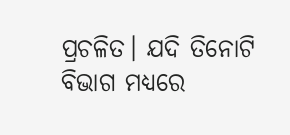ପ୍ରଚଳିତ। ଯଦି ତିନୋଟି ବିଭାଗ ମଧ୍ୟରେ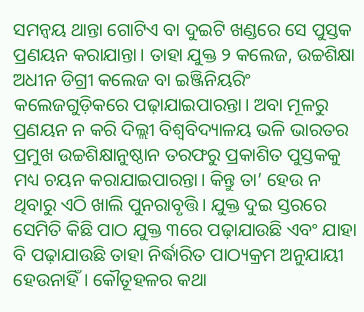ସମନ୍ବୟ ଥାନ୍ତା ଗୋଟିଏ ବା ଦୁଇଟି ଖଣ୍ଡରେ ସେ ପୁସ୍ତକ ପ୍ରଣୟନ କରାଯାନ୍ତା। ତାହା ଯୁକ୍ତ ୨ କଲେଜ, ଉଚ୍ଚଶିକ୍ଷା ଅଧୀନ ଡିଗ୍ରୀ କଲେଜ ବା ଇଞ୍ଜିନିୟରିଂ କଲେଜଗୁଡ଼ିକରେ ପଢ଼ାଯାଇପାରନ୍ତା। ଅବା ମୂଳରୁ ପ୍ରଣୟନ ନ କରି ଦିଲ୍ଲୀ ବିଶ୍ୱବିଦ୍ୟାଳୟ ଭଳି ଭାରତର ପ୍ରମୁଖ ଉଚ୍ଚଶିକ୍ଷାନୁଷ୍ଠାନ ତରଫରୁ ପ୍ରକାଶିତ ପୁସ୍ତକକୁ ମଧ୍ୟ ଚୟନ କରାଯାଇପାରନ୍ତା। କିନ୍ତୁ ତା’ ହେଉ ନ ଥିବାରୁ ଏଠି ଖାଲି ପୁନରାବୃତ୍ତି। ଯୁକ୍ତ ଦୁଇ ସ୍ତରରେ ସେମିତି କିଛି ପାଠ ଯୁକ୍ତ ୩ରେ ପଢ଼ାଯାଉଛି ଏବଂ ଯାହା ବି ପଢ଼ାଯାଉଛି ତାହା ନିର୍ଦ୍ଧାରିତ ପାଠ୍ୟକ୍ରମ ଅନୁଯାୟୀ ହେଉନାହିଁ। କୌତୂହଳର କଥା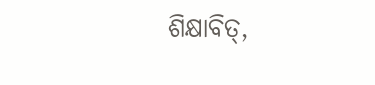ଶିକ୍ଷାବିତ୍‌,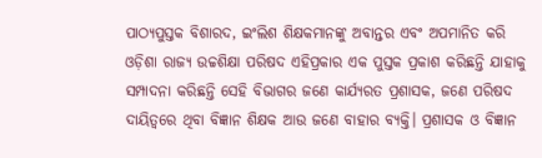ପାଠ୍ୟପୁସ୍ତକ ବିଶାରଦ, ଇଂଲିଶ ଶିକ୍ଷକମାନଙ୍କୁ ଅବାନ୍ତର ଏବଂ ଅପମାନିତ କରି ଓଡ଼ିଶା ରାଜ୍ୟ ଉଚ୍ଚଶିକ୍ଷା ପରିଷଦ ଏହିପ୍ରକାର ଏକ ପୁସ୍ତକ ପ୍ରକାଶ କରିଛନ୍ତି ଯାହାକୁ ସମ୍ପାଦନା କରିଛନ୍ତି ସେହି ବିଭାଗର ଜଣେ କାର୍ଯ୍ୟରତ ପ୍ରଶାସକ, ଜଣେ ପରିଷଦ ଦାୟିତ୍ୱରେ ଥିବା ବିଜ୍ଞାନ ଶିକ୍ଷକ ଆଉ ଜଣେ ବାହାର ବ୍ୟକ୍ତି। ପ୍ରଶାସକ ଓ ବିଜ୍ଞାନ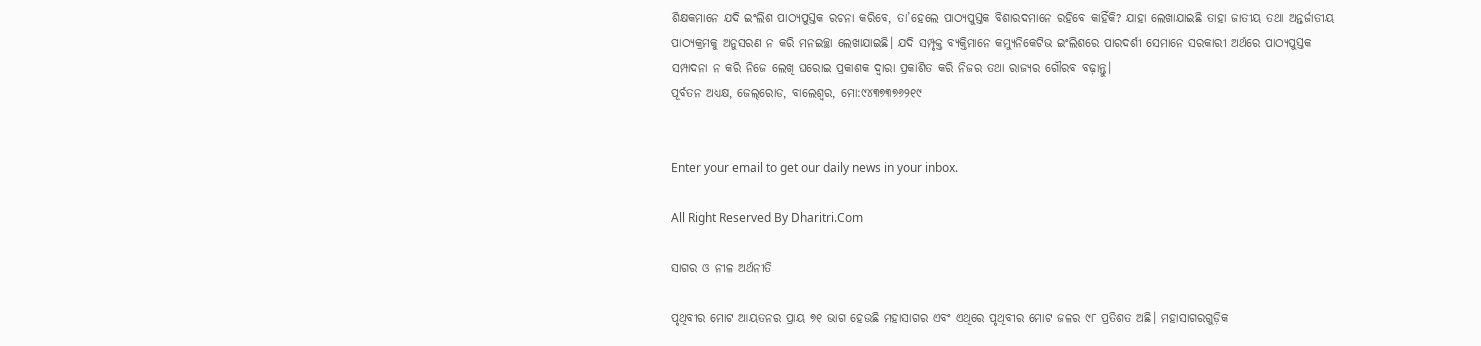ଶିକ୍ଷକମାନେ ଯଦି ଇଂଲିଶ ପାଠ୍ୟପୁସ୍ତକ ରଚନା କରିବେ, ତା’ହେଲେ ପାଠ୍ୟପୁସ୍ତକ ବିଶାରଦମାନେ ରହିବେ କାହିଁକି? ଯାହା ଲେଖାଯାଇଛି ତାହା ଜାତୀୟ ତଥା ଅନ୍ତର୍ଜାତୀୟ ପାଠ୍ୟକ୍ରମକୁ ଅନୁସରଣ ନ କରି ମନଇଚ୍ଛା ଲେଖାଯାଇଛି। ଯଦି ସମ୍ପୃକ୍ତ ବ୍ୟକ୍ତିମାନେ କମ୍ୟୁନିକେଟିଭ ଇଂଲିଶରେ ପାରଦର୍ଶୀ ସେମାନେ ସରକାରୀ ଅର୍ଥରେ ପାଠ୍ୟପୁସ୍ତକ ସମ୍ପାଦନା ନ କରି ନିଜେ ଲେଖି ଘରୋଇ ପ୍ରକାଶକ ଦ୍ୱାରା ପ୍ରକାଶିତ କରି ନିଜର ତଥା ରାଜ୍ୟର ଗୌରବ ବଢ଼ାନ୍ତୁ।
ପୂର୍ବତନ ଅଧ୍ୟକ୍ଷ, ଜେଲ୍‌ରୋଡ, ବାଲେଶ୍ୱର, ମୋ:୯୪୩୭୩୭୬୨୧୯


Enter your email to get our daily news in your inbox.

All Right Reserved By Dharitri.Com

ସାଗର ଓ ନୀଳ ଅର୍ଥନୀତି

ପୃଥିବୀର ମୋଟ ଆୟତନର ପ୍ରାୟ ୭୧ ଭାଗ ହେଉଛି ମହାସାଗର ଏବଂ ଏଥିରେ ପୃଥିବୀର ମୋଟ ଜଳର ୯୮ ପ୍ରତିଶତ ଅଛି। ମହାସାଗରଗୁଡ଼ିକ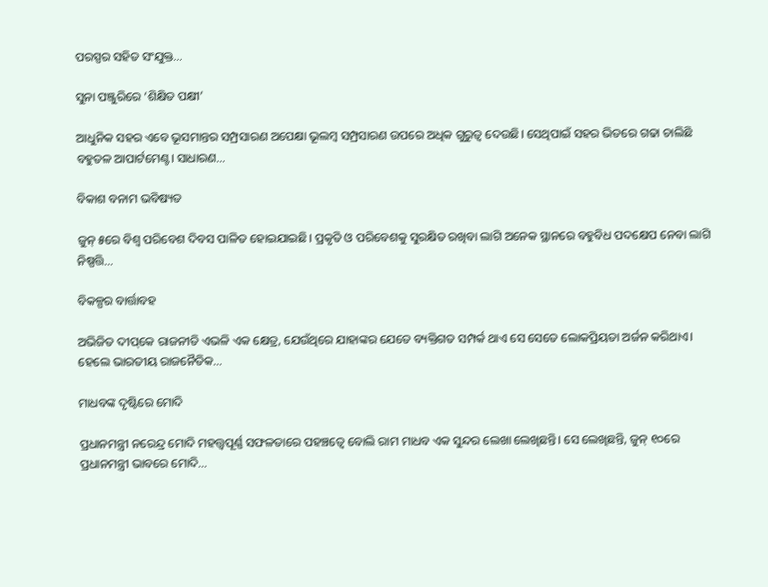ପରସ୍ପର ସହିତ ସଂଯୁକ୍ତ…

ସୁନା ପଞ୍ଜୁରିରେ ‘ଶିକ୍ଷିତ ପକ୍ଷୀ’

ଆଧୁନିକ ସହର ଏବେ ଭୂସମାନ୍ତର ସମ୍ପ୍ରସାରଣ ଅପେକ୍ଷା ଭୂଲମ୍ବ ସମ୍ପ୍ରସାରଣ ଉପରେ ଅଧିକ ଗୁରୁତ୍ୱ ଦେଉଛି। ସେଥିପାଇଁ ସହର ଭିତରେ ଗଢା ଚାଲିଛି ବହୁତଳ ଆପାର୍ଟମେଣ୍ଟ। ସାଧାରଣ…

ବିକାଶ ବନାମ ଭବିଷ୍ୟତ

ଜୁନ୍‌ ୫ରେ ବିଶ୍ୱ ପରିବେଶ ଦିବସ ପାଳିତ ହୋଇଯାଇଛି। ପ୍ରକୃତି ଓ ପରିବେଶକୁ ସୁରକ୍ଷିତ ରଖିବା ଲାଗି ଅନେକ ସ୍ଥାନରେ ବହୁବିଧ ପଦକ୍ଷେପ ନେବା ଲାଗି ନିଷ୍ପତ୍ତି…

ବିକଳ୍ପର ବାର୍ତ୍ତାବହ

ଅଭିଜିତ ଦୀପ୍‌କେ ରାଜନୀତି ଏଭଳି ଏକ କ୍ଷେତ୍ର, ଯେଉଁଥିରେ ଯାହାଙ୍କର ଯେତେ ବ୍ୟକ୍ତିଗତ ସମ୍ପର୍କ ଥାଏ ସେ ସେତେ ଲୋକପ୍ରିୟତା ଅର୍ଜନ କରିଥାଏ। ହେଲେ ଭାରତୀୟ ରାଜନୈତିକ…

ମାଧବଙ୍କ ଦୃଷ୍ଟିରେ ମୋଦି

ପ୍ରଧାନମନ୍ତ୍ରୀ ନରେନ୍ଦ୍ର ମୋଦି ମହତ୍ତ୍ୱପୂର୍ଣ୍ଣ ସଫଳତାରେ ପହଞ୍ଚତ୍ୱେ ବୋଲି ରାମ ମାଧବ ଏକ ସୁନ୍ଦର ଲେଖା ଲେଖିଛନ୍ତି। ସେ ଲେଖିଛନ୍ତି, ଜୁନ୍‌ ୧୦ରେ ପ୍ରଧାନମନ୍ତ୍ରୀ ଭାବରେ ମୋଦି…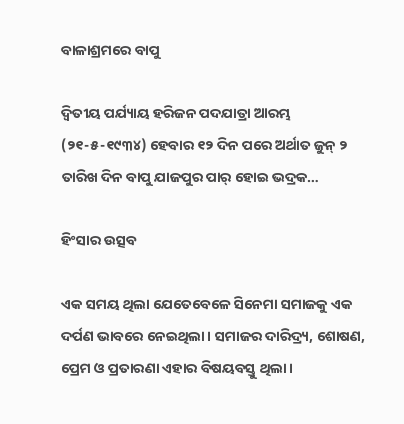ବାଳାଶ୍ରମରେ ବାପୁ

ଦ୍ବିତୀୟ ପର୍ଯ୍ୟାୟ ହରିଜନ ପଦଯାତ୍ରା ଆରମ୍ଭ (୨୧-୫-୧୯୩୪) ହେବାର ୧୨ ଦିନ ପରେ ଅର୍ଥାତ ଜୁନ୍‌ ୨ ତାରିଖ ଦିନ ବାପୁ ଯାଜପୁର ପାର୍‌ ହୋଇ ଭଦ୍ରକ…

ହିଂସାର ଉତ୍ସବ

ଏକ ସମୟ ଥିଲା ଯେତେବେଳେ ସିନେମା ସମାଜକୁ ଏକ ଦର୍ପଣ ଭାବରେ ନେଇଥିଲା। ସମାଜର ଦାରିଦ୍ର୍ୟ, ଶୋଷଣ, ପ୍ରେମ ଓ ପ୍ରତାରଣା ଏହାର ବିଷୟବସ୍ତୁ ଥିଲା।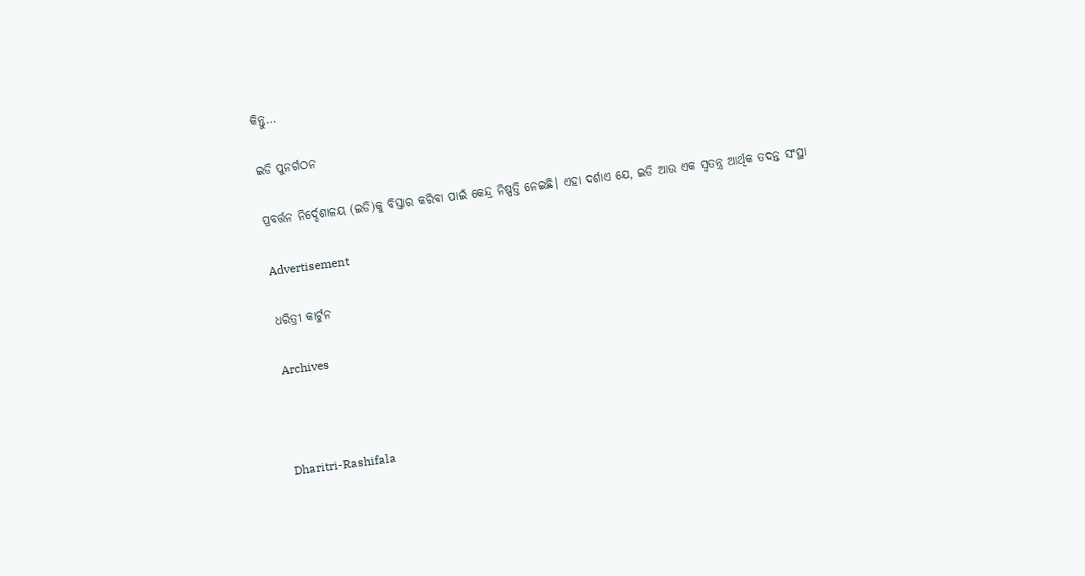କିନ୍ତୁ…

ଇଡି ପୁନର୍ଗଠନ

ପ୍ରବର୍ତ୍ତନ ନିର୍ଦ୍ଦେଶାଳୟ (ଇଡି)କୁ ବିସ୍ତାର କରିବା ପାଇଁ କେନ୍ଦ୍ର ନିଷ୍ପତ୍ତି ନେଇଛି। ଏହା ଦର୍ଶାଏ ଯେ, ଇଡି ଆଉ ଏକ ସ୍ବତନ୍ତ୍ର ଆର୍ଥିକ ତଦନ୍ତ ସଂସ୍ଥା

Advertisement

ଧରିତ୍ରୀ କାର୍ଟୁନ

Archives



Dharitri-Rashifala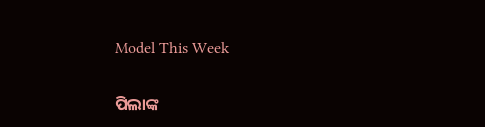Model This Week

ପିଲାଙ୍କ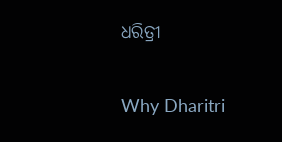ଧରିତ୍ରୀ

Why Dharitri